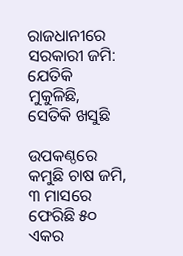ରାଜଧାନୀରେ ସରକାରୀ ଜମି: ଯେତିକି ମୁକୁଳିଛି, ସେତିକି ଖସୁଛି

ଉପକଣ୍ଠରେ କମୁଛି ଚାଷ ଜମି, ୩ ମାସରେ ଫେରିଛି ୫୦ ଏକର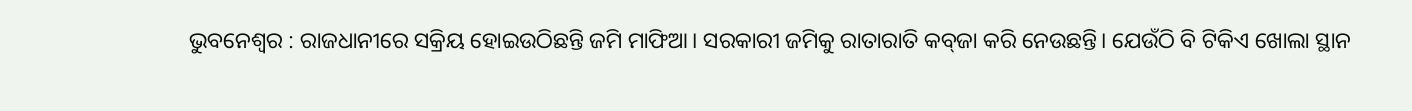ଭୁବନେଶ୍ବର : ରାଜଧାନୀରେ ସକ୍ରିୟ ହୋଇଉଠିଛନ୍ତି ଜମି ମାଫିଆ। ସରକାରୀ ଜମିକୁ ରାତାରାତି କବ୍‌ଜା କରି ନେଉଛନ୍ତି। ଯେଉଁଠି ବି ଟିକିଏ ଖୋଲା ସ୍ଥାନ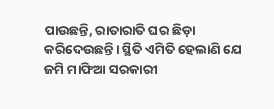ପାଉଛନ୍ତି, ରାତାରାତି ଘର ଛିଡ଼ା କରିଦେଉଛନ୍ତି। ସ୍ଥିତି ଏମିତି ହେଲାଣି ଯେ ଜମି ମାଫିଆ ସରକାରୀ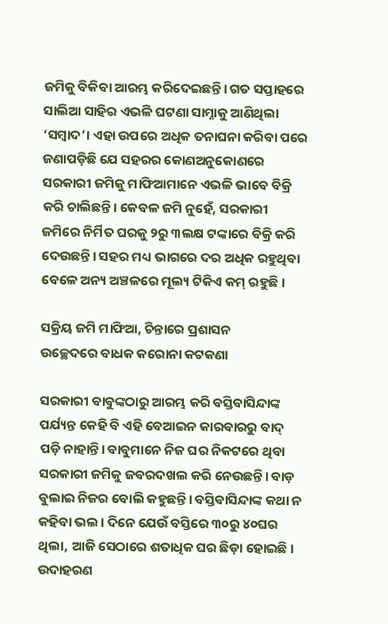ଜମିକୁ ବିକିବା ଆରମ୍ଭ କରିଦେଇଛନ୍ତି। ଗତ ସପ୍ତାହରେ ସାଲିଆ ସାହିର ଏଭଳି ଘଟଣା ସା‌ମ୍ନାକୁ ଆଣିଥିଲା ‘ସମ୍ବାଦ’। ଏହା ଉପରେ ଅଧିକ ତନାଘନା କରିବା ପରେ ଜଣାପଡ଼ିଛି ଯେ ସହରର କୋଣଅନୁକୋଣରେ ସରକାରୀ ଜମିକୁ ମାଫିଆମାନେ ଏଭଳି ଭାବେ ବିକ୍ରି କରି ଚାଲିଛନ୍ତି। କେବଳ ଜମି ନୁହେଁ, ସରକାରୀ ଜମିରେ ନିର୍ମିତ ଘରକୁ ୨ରୁ ୩ଲକ୍ଷ ଟଙ୍କାରେ ବିକ୍ରି କରି ଦେଉଛନ୍ତି। ସହର ମଧ୍ୟ ଭାଗରେ ଦର ଅଧିକ ରହୁଥିବା ବେଳେ ଅନ୍ୟ ଅଞ୍ଚଳରେ ମୂଲ୍ୟ ଟିକିଏ କମ୍‌ ରହୁଛି।

ସକ୍ରିୟ ଜମି ମାଫିଆ, ଚିନ୍ତାରେ ପ୍ରଶାସନ
ଉଚ୍ଛେଦରେ ବାଧକ କରୋନା କଟକଣା

ସରକାରୀ ବାବୁଙ୍କଠାରୁ ଆରମ୍ଭ କରି ବସ୍ତିବାସିନ୍ଦାଙ୍କ ପର୍ଯ୍ୟନ୍ତ କେହି ବି ଏହି ବେଆଇନ କାରବାରରୁ ବାଦ୍‌ ପଡ଼ି ନାହାନ୍ତି। ବାବୁମାନେ ନିଜ ଘର ନିକଟରେ ଥିବା ସରକାରୀ ଜମିକୁ ଜବରଦଖଲ କରି ନେଉଛନ୍ତି। ବାଡ଼ ବୁଲାଇ ନିଜର ବୋଲି କହୁଛନ୍ତି। ବସ୍ତିବାସିନ୍ଦାଙ୍କ କଥା ନ କହିବା ଭଲ। ଦିନେ ଯେଉଁ ବସ୍ତିରେ ୩୦ରୁ ୪୦ଘର ଥିଲା, ଆଜି ସେଠାରେ ଶତାଧିକ ଘର ଛିଡ଼ା ହୋଇଛି। ଉଦାହରଣ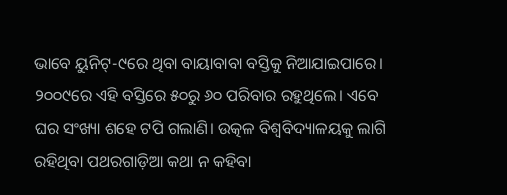ଭାବେ ୟୁନିଟ୍‌-୯‌ରେ ଥିବା ବାୟାବାବା ବସ୍ତିକୁ ନିଆଯାଇପାରେ। ୨୦୦୯ରେ ଏହି ବସ୍ତିରେ ୫୦ରୁ ୬୦ ପରିବାର ରହୁଥି‌ଲେ। ଏବେ ଘର ସଂଖ୍ୟା ଶହେ ଟପି ଗଲାଣି। ଉତ୍କଳ ବିଶ୍ବବିଦ୍ୟାଳୟକୁ ଲାଗି ରହିଥିବା ପଥରଗାଡ଼ିଆ କଥା ନ କହିବା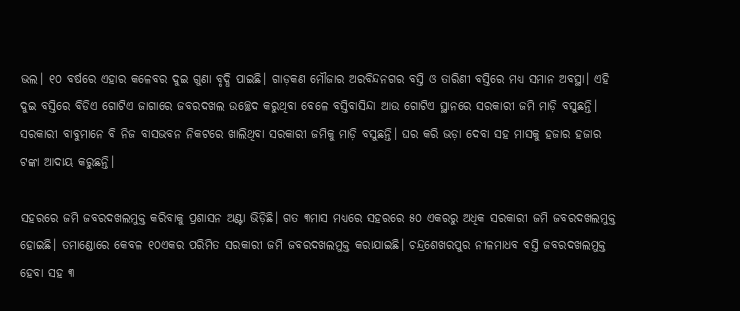ଭଲ। ୧୦ ବର୍ଷରେ ଏହାର କଳେବର ଦୁଇ ଗୁଣା ବୃଦ୍ଧି ପାଇଛି। ଗାଡ଼କଣ ମୌଜାର ଅରବିନ୍ଦନଗର ବସ୍ତି ଓ ତାରିଣୀ ବସ୍ତିରେ ମଧ୍ୟ ସମାନ ଅବସ୍ଥା। ଏହି ଦୁଇ ବସ୍ତିରେ ବିଡିଏ ଗୋଟିଏ ଜାଗାରେ ଜବରଦଖଲ ଉଚ୍ଛେଦ କରୁଥିବା ବେଳେ ବସ୍ତିବାସିନ୍ଦା ଆଉ ଗୋଟିଏ ସ୍ଥାନରେ ସରକାରୀ ଜମି ମାଡ଼ି ବସୁଛନ୍ତି। ସରକାରୀ ବାବୁମାନେ ବି ନିଜ ବାସଭବନ ନିକଟରେ ଖାଲିଥିବା ସରକାରୀ ଜମିକୁ ମାଡ଼ି ବସୁଛନ୍ତି। ଘର କରି ଭଡ଼ା ଦେବା ସହ ମାସକୁ ହଜାର ହଜାର ଟଙ୍କା ଆଦାୟ କରୁଛନ୍ତି।

ସହରରେ ଜମି ଜବରଦଖଲମୁକ୍ତ କରିବାକୁ ପ୍ରଶାସନ ଅଣ୍ଟା ଭିଡ଼ିଛି। ଗତ ୩ମାସ ମଧ୍ୟ‌ରେ ସହରରେ ୫୦ ଏକରରୁ ଅଧିକ ସରକାରୀ ଜମି ଜବରଦଖଲମୁକ୍ତ ହୋଇଛି। ତମାଣ୍ଡୋରେ କେବଳ ୧୦ଏକର ପରିମିତ ସରକାରୀ ଜମି ଜବରଦଖଲମୁକ୍ତ କରାଯାଇଛି। ଚନ୍ଦ୍ରଶେଖରପୁର ନୀଳମାଧବ ବସ୍ତି ଜବରଦଖଲମୁକ୍ତ ହେବା ସହ ୩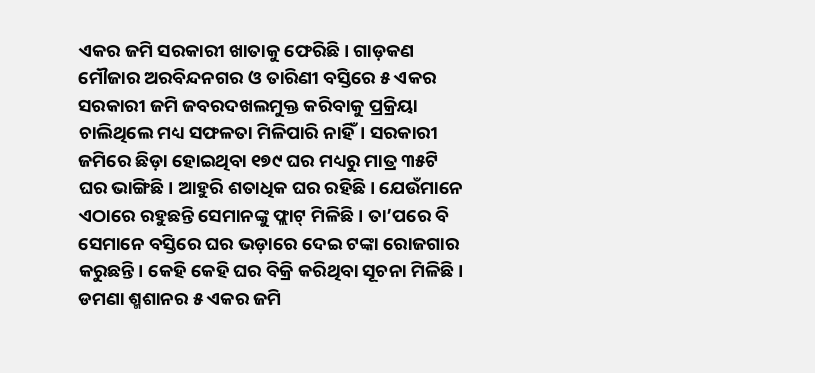ଏକର ଜମି ସରକାରୀ ଖାତାକୁ ଫେରିଛି। ଗାଡ଼କଣ ମୌଜାର ଅରବିନ୍ଦନଗର ଓ ତାରିଣୀ ବସ୍ତିରେ ୫ ଏକର ସରକାରୀ ଜମି ଜବରଦଖଲମୁକ୍ତ କରିବାକୁ ପ୍ରକ୍ରିୟା ଚାଲିଥିଲେ ମଧ୍ୟ ସଫଳତା ମିଳିପାରି ନାହିଁ। ସରକାରୀ ଜମିରେ ଛିଡ଼ା ହୋଇଥିବା ୧୭୯ ଘର ମଧ୍ୟରୁ ମାତ୍ର ୩୫ଟି ଘର ଭାଙ୍ଗିଛି। ଆହୁରି ଶତାଧିକ ଘର ରହିଛି। ଯେଉଁମାନେ ଏଠାରେ ରହୁଛନ୍ତି ସେମାନଙ୍କୁ ଫ୍ଲାଟ୍‌ ମିଳିଛି। ତା’ପରେ ବି ସେମା‌ନେ ବସ୍ତିରେ ଘର ଭଡ଼ାରେ ଦେଇ ଟଙ୍କା ରୋଜଗାର କରୁଛନ୍ତି। କେହି କେହି ଘର ବିକ୍ରି କରିଥିବା ସୂଚନା ମିଳିଛି। ଡମଣା ଶ୍ମଶାନର ୫ ଏକର ଜମି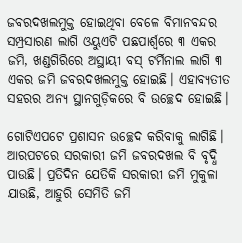ଜବରଦଖଲମୁକ୍ତ ହୋଇଥିବା ବେଳେ ବିମାନବନ୍ଦର ସମ୍ପ୍ରସାରଣ ଲାଗି ଓୟୁଏଟି ପଛପାର୍ଶ୍ବରେ ୩ ଏକର ଜମି, ଖଣ୍ଡଗିରିରେ ଅସ୍ଥାୟୀ ବସ୍‌ ଟର୍ମିନାଲ ଲାଗି ୩ ଏକର ଜମି ଜବରଦଖଲମୁକ୍ତ ହୋଇଛି। ଏହାବ୍ୟତୀତ ସହରର ଅନ୍ୟ ସ୍ଥାନଗୁଡ଼ିକରେ ବି ଉଚ୍ଛେଦ ହୋଇଛି।

ଗୋଟିଏପଟେ ପ୍ରଶାସନ ଉଚ୍ଛେଦ କରିବାକୁ ଲାଗିଛି। ଆରପଟରେ ସରକାରୀ ଜମି ଜବରଦଖଲ ବି ବୃଦ୍ଧି ପାଉଛି। ପ୍ରତିଦିନ ଯେତିକି ସରକାରୀ ଜମି ମୁକୁଳା ଯାଉଛି, ଆହୁରି ‌ସେମିତି ଜମି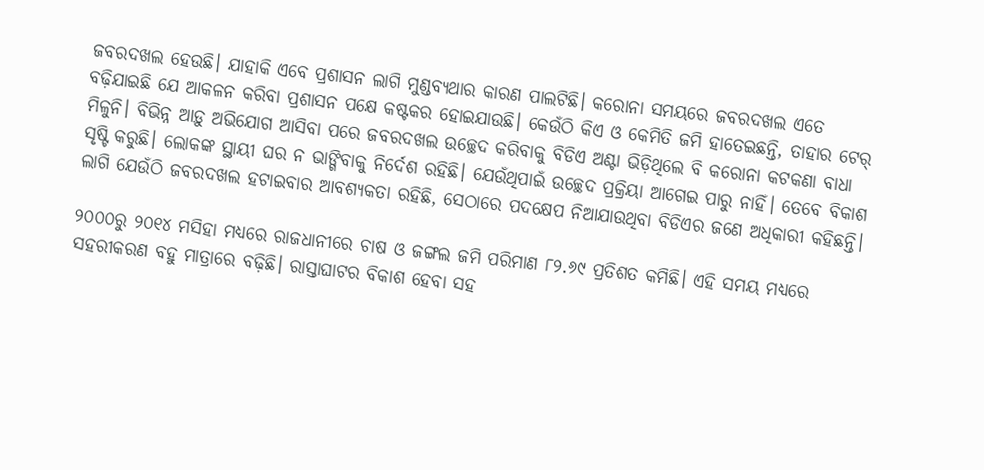ଜବରଦଖଲ ହେଉଛି। ଯାହାକି ଏବେ ପ୍ରଶାସନ ଲାଗି ମୁଣ୍ଡବ୍ୟଥାର କାରଣ ପାଲଟିଛି। କରୋନା ସମୟରେ ଜବରଦଖଲ ଏତେ ବଢ଼ିଯାଇଛି ଯେ ଆକଳନ କରିବା ପ୍ରଶାସନ ପକ୍ଷେ କଷ୍ଟକର ହୋଇଯାଉଛି। ‌କେଉଁଠି କିଏ ଓ କେମିତି ଜମି ହାତେଇଛନ୍ତି, ତାହାର ଟେର୍‌ ମିଳୁନି। ବିଭିନ୍ନ ଆଡ଼ୁ ଅଭିଯୋଗ ଆସିବା ପରେ ଜବରଦଖଲ ଉଚ୍ଛେଦ କରିବାକୁ ବିଡିଏ ଅଣ୍ଟା ଭିଡ଼ିଥିଲେ ବି କରୋନା କଟକଣା ବାଧା ସୃଷ୍ଟି କରୁଛି। ଲୋକଙ୍କ ସ୍ଥାୟୀ ଘର ନ ଭାଙ୍ଗିବାକୁ ନିର୍ଦେଶ ରହିଛି। ଯେଉଁଥିପାଇଁ ଉଚ୍ଛେଦ ପ୍ରକ୍ରିୟା ଆଗେଇ ପାରୁ ନାହିଁ। ତେବେ ବିକାଶ ଲାଗି ଯେଉଁଠି ଜବରଦଖଲ ହଟାଇବାର ଆବଶ୍ୟକତା ରହିଛି, ସେଠାରେ ପଦକ୍ଷେପ ନିଆଯାଉଥିବା ବିଡିଏର ଜଣେ ଅଧିକାରୀ କହିଛନ୍ତି।

୨୦୦୦ରୁ ୨୦୧୪ ମସିହା ମଧ୍ୟରେ ରାଜଧାନୀରେ ଚାଷ ଓ ଜଙ୍ଗଲ ଜମି ପରିମାଣ ୮୨.୬୯ ପ୍ରତିଶତ କମିଛି। ଏହି ସମୟ ମଧ୍ୟ‌ରେ ସହରୀକରଣ ବହୁ ମାତ୍ରାରେ ବଢ଼ିଛି। ରାସ୍ତାଘାଟର ବିକାଶ ହେବା ସହ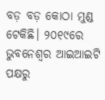ବଡ଼ ବଡ଼ କୋଠା ମୁଣ୍ଡ ଟେକିଛି। ୨୦୧୯ରେ ଭୁବନେଶ୍ବର ଆଇଆଇଟି ପକ୍ଷରୁ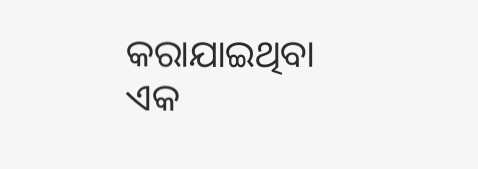କରାଯାଇଥିବା ଏକ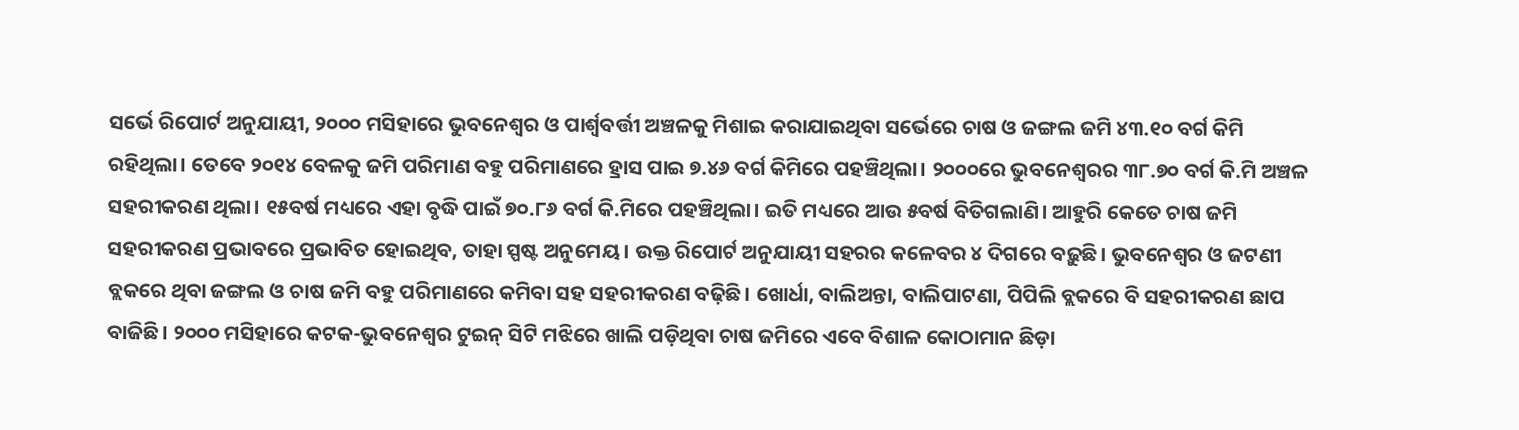ସର୍ଭେ ରିପୋର୍ଟ ଅନୁଯାୟୀ, ୨୦୦୦ ମସିହାରେ ଭୁବନେଶ୍ବର ଓ ପାର୍ଶ୍ବବର୍ତ୍ତୀ ଅଞ୍ଚଳକୁ ମିଶାଇ କରାଯାଇଥିବା ସର୍ଭେରେ ଚାଷ ଓ ଜଙ୍ଗଲ ଜମି ୪୩.୧୦ ବର୍ଗ କିମି ରହିଥିଲା। ତେବେ ୨୦୧୪ ବେଳକୁ ଜମି ପରିମାଣ ବହୁ ପରିମାଣରେ ହ୍ରାସ ପାଇ ୭.୪୬ ବର୍ଗ କିମିରେ ପହଞ୍ଚିଥିଲା। ୨୦୦୦ରେ ଭୁବନେଶ୍ବରର ୩୮.୭୦ ବର୍ଗ କି.ମି ଅଞ୍ଚଳ ସହରୀକରଣ ଥିଲା। ୧୫ବର୍ଷ ମଧ୍ୟରେ ଏହା ବୃଦ୍ଧି ପାଇଁ ୭୦.୮୬ ବର୍ଗ କି.ମିରେ ପହଞ୍ଚିଥିଲା। ଇତି ମଧ୍ୟରେ ଆଉ ୫ବର୍ଷ ବିତିଗଲାଣି। ଆହୁରି କେତେ ଚାଷ ଜମି ସହରୀକରଣ ପ୍ରଭାବରେ ପ୍ରଭାବିତ ହୋଇଥିବ, ତାହା ସ୍ପଷ୍ଟ ଅନୁମେୟ। ଉକ୍ତ ରିପୋର୍ଟ ଅନୁଯାୟୀ ସହରର କଳେବର ୪ ଦିଗରେ ବଢ଼ୁଛି। ଭୁବନେଶ୍ବର ଓ ଜଟଣୀ ବ୍ଲକରେ ଥିବା ଜଙ୍ଗଲ ଓ ଚାଷ ଜମି ବହୁ ପରିମାଣରେ କମିବା ସହ ସହରୀକରଣ ବଢ଼ିଛି। ଖୋର୍ଧା‌, ବାଲିଅନ୍ତା, ବାଲିପାଟଣା, ପିପିଲି ବ୍ଲକରେ ବି ସହରୀକରଣ ଛାପ ବାଜିଛି। ୨୦୦୦ ମସିହାରେ କଟକ-ଭୁବନେଶ୍ବର ଟୁଇନ୍‌ ସିଟି ମଝିରେ ଖାଲି ପଡ଼ିଥିବା ଚାଷ ଜମିରେ ଏବେ ବିଶାଳ କୋଠାମାନ ଛିଡ଼ା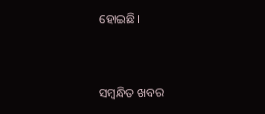ହୋଇଛି।



ସମ୍ବନ୍ଧିତ ଖବର